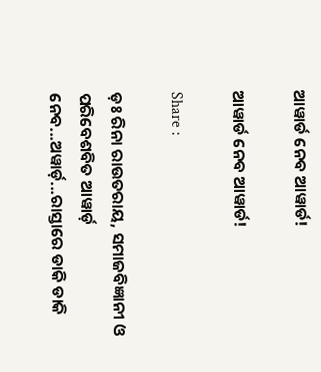ଆୱାର୍ଡ ନେବ ଆୱାର୍ଡ!

ଆୱାର୍ଡ ନେବ ଆୱାର୍ଡ!

Share :

ଡ଼ଃ ରିନା ରାଉତରାୟ, ସମାଜବିଜ୍ଞାନୀ ଓ ପରିବେଶବିତ ଆୱାର୍ଡ଼ ନେବ...ଅୱାର୍ଡ଼...ରାସ୍ତାରେ ଡାକି ଡାକି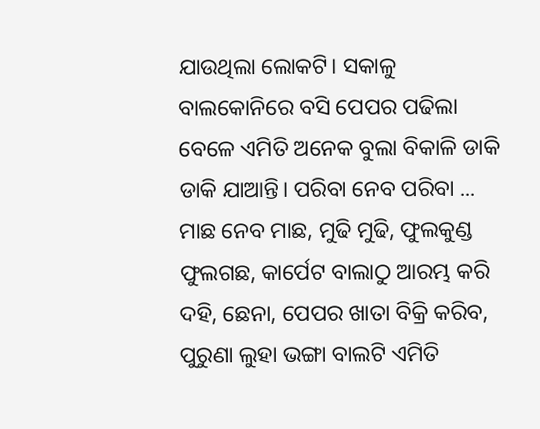ଯାଉଥିଲା ଲୋକଟି। ସକାଳୁ ବାଲକୋନିରେ ବସି ପେପର ପଢିଲା ବେଳେ ଏମିତି ଅନେକ ବୁଲା ବିକାଳି ଡାକି ଡାକି ଯାଆନ୍ତି। ପରିବା ନେବ ପରିବା ... ମାଛ ନେବ ମାଛ, ମୁଢି ମୁଢି, ଫୁଲକୁଣ୍ଡ ଫୁଲଗଛ, କାର୍ପେଟ ବାଲାଠୁ ଆରମ୍ଭ କରି ଦହି, ଛେନା, ପେପର ଖାତା ବିକ୍ରି କରିବ, ପୁରୁଣା ଲୁହା ଭଙ୍ଗା ବାଲଟି ଏମିତି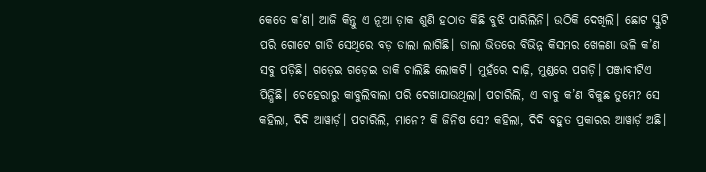କେତେ କ’ଣ। ଆଜି କିନ୍ତୁ ଏ ନୂଆ ଡ଼ାକ ଶୁଣି ହଠାତ କିଛି ବୁଝି ପାରିଲିନି। ଉଠିକି ଦେଖିଲି। ଛୋଟ ସ୍କୁଟି ପରି ଗୋଟେ ଗାଡି ସେଥିରେ ବଡ଼ ଡାଲା ଲାଗିଛି। ଡାଲା ଭିତରେ ବିଭିନ୍ନ କିସମର ଖେଳଣା ଭଳି କ’ଣ ସବୁ ପଡ଼ିଛି। ଗଡ଼େଇ ଗଡ଼େଇ ଡାକି ଚାଲିଛି ଲୋକଟି। ମୁହଁରେ ଦାଢ଼ି, ମୁଣ୍ଡରେ ପଗଡ଼ି। ପଞ୍ଜାବୀଟିଏ ପିନ୍ଧିଛି। ଚେହେରାରୁ କାବୁଲିବାଲା ପରି ଦେଖାଯାଉଥିଲା। ପଚାରିଲି, ଏ ବାବୁ କ’ଣ ବିକୁଛ ତୁମେ? ସେ କହିଲା, ଦିଦି ଆୱାର୍ଡ଼। ପଚାରିଲି, ମାନେ? କି ଜିନିଷ ସେ? କହିଲା, ଦିଦି ବହୁତ ପ୍ରକାରର ଆୱାର୍ଡ଼ ଅଛି।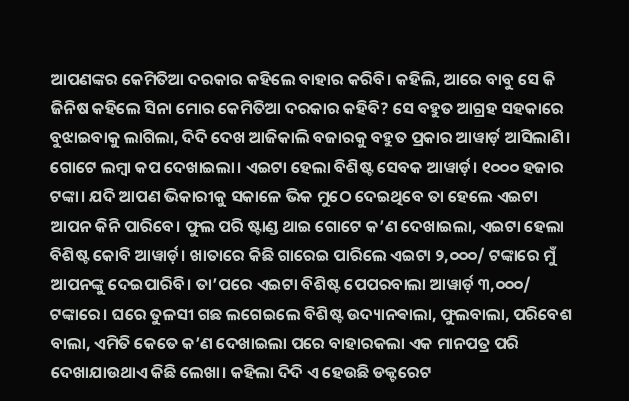ଆପଣଙ୍କର କେମିତିଆ ଦରକାର କହିଲେ ବାହାର କରିବି। କହିଲି, ଆରେ ବାବୁ ସେ କି ଜିନିଷ କହିଲେ ସିନା ମୋର କେମିତିଆ ଦରକାର କହିବି? ସେ ବହୁତ ଆଗ୍ରହ ସହକାରେ ବୁଝାଇବାକୁ ଲାଗିଲା, ଦିଦି ଦେଖ ଆଜିକାଲି ବଜାରକୁ ବହୁତ ପ୍ରକାର ଆୱାର୍ଡ଼ ଆସିଲାଣି। ଗୋଟେ ଲମ୍ବା କପ ଦେଖାଇଲା। ଏଇଟା ହେଲା ବିଶିଷ୍ଟ ସେବକ ଆୱାର୍ଡ଼। ୧୦୦୦ ହଜାର ଟଙ୍କା। ଯଦି ଆପଣ ଭିକାରୀକୁ ସକାଳେ ଭିକ ମୁଠେ ଦେଇଥିବେ ତା ହେଲେ ଏଇଟା ଆପନ କିନି ପାରିବେ। ଫୁଲ ପରି ଷ୍ଟାଣ୍ଡ ଥାଇ ଗୋଟେ କ’ଣ ଦେଖାଇଲା, ଏଇଟା ହେଲା ବିଶିଷ୍ଟ କୋବି ଆୱାର୍ଡ଼। ଖାତାରେ କିଛି ଗାରେଇ ପାରିଲେ ଏଇଟା ୨,୦୦୦/ ଟଙ୍କାରେ ମୁଁ ଆପନଙ୍କୁ ଦେଇପାରିବି। ତା’ପରେ ଏଇଟା ବିଶିଷ୍ଟ ପେପରବାଲା ଆୱାର୍ଡ଼ ୩,୦୦୦/ ଟଙ୍କାରେ। ଘରେ ତୁଳସୀ ଗଛ ଲଗେଇଲେ ବିଶିଷ୍ଟ ଉଦ୍ୟାନଵାଲା, ଫୁଲବାଲା, ପରିବେଶ ବାଲା, ଏମିତି କେତେ କ’ଣ ଦେଖାଇଲା ପରେ ବାହାରକଲା ଏକ ମାନପତ୍ର ପରି ଦେଖାଯାଉଥାଏ କିଛି ଲେଖା। କହିଲା ଦିଦି ଏ ହେଉଛି ଡକ୍ଟରେଟ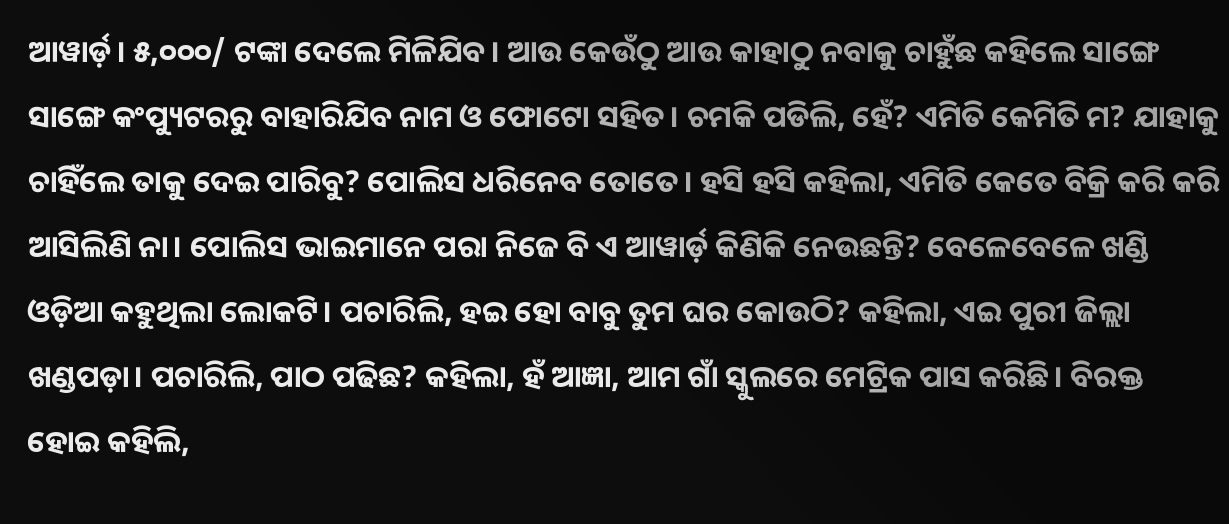ଆୱାର୍ଡ଼। ୫,୦୦୦/ ଟଙ୍କା ଦେଲେ ମିଳିଯିବ। ଆଉ କେଉଁଠୁ ଆଉ କାହାଠୁ ନବାକୁ ଚାହୁଁଛ କହିଲେ ସାଙ୍ଗେ ସାଙ୍ଗେ କଂପ୍ୟୁଟରରୁ ବାହାରିଯିବ ନାମ ଓ ଫୋଟୋ ସହିତ। ଚମକି ପଡିଲି, ହେଁ? ଏମିତି କେମିତି ମ? ଯାହାକୁ ଚାହିଁଲେ ତାକୁ ଦେଇ ପାରିବୁ? ପୋଲିସ ଧରିନେବ ତୋତେ। ହସି ହସି କହିଲା, ଏମିତି କେତେ ବିକ୍ରି କରି କରି ଆସିଲିଣି ନା। ପୋଲିସ ଭାଇମାନେ ପରା ନିଜେ ବି ଏ ଆୱାର୍ଡ଼ କିଣିକି ନେଉଛନ୍ତି? ବେଳେବେଳେ ଖଣ୍ଡି ଓଡ଼ିଆ କହୁଥିଲା ଲୋକଟି। ପଚାରିଲି, ହଇ ହୋ ବାବୁ ତୁମ ଘର କୋଉଠି? କହିଲା, ଏଇ ପୁରୀ ଜିଲ୍ଲା ଖଣ୍ଡପଡ଼ା। ପଚାରିଲି, ପାଠ ପଢିଛ? କହିଲା, ହଁ ଆଜ୍ଞା, ଆମ ଗାଁ ସ୍କୁଲରେ ମେଟ୍ରିକ ପାସ କରିଛି। ବିରକ୍ତ ହୋଇ କହିଲି,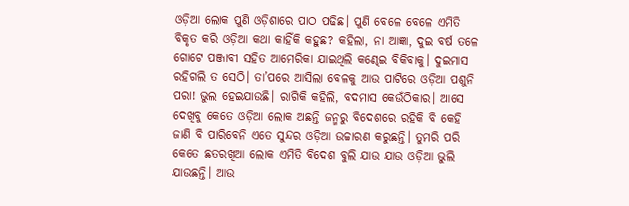ଓଡ଼ିଆ ଲୋକ ପୁଣି ଓଡ଼ିଶାରେ ପାଠ ପଢିଛ। ପୁଣି ବେଳେ ବେଳେ ଏମିତି ବିକୃତ କରି ଓଡ଼ିଆ କଥା କାହିଁକି କହୁଛ? କହିଲା, ନା ଆଜ୍ଞା, ଦୁଇ ବର୍ଷ ତଳେ ଗୋଟେ ପଞ୍ଜାବୀ ସହିତ ଆମେରିକା ଯାଇଥିଲି କଣ୍ଢେଇ ବିକିବାକୁ। ଦୁଇମାସ ରହିଗଲି ତ ସେଠି। ତା’ପରେ ଆସିଲା ବେଳକୁ ଆଉ ପାଟିରେ ଓଡ଼ିଆ ପଶୁନି ପରା! ଭୁଲ ହେଇଯାଉଛି। ରାଗିକି କହିଲି, ବଦମାସ କେଉଁଠିକାର। ଆସେ ଦେଖିବୁ କେତେ ଓଡ଼ିଆ ଲୋକ ଅଛନ୍ତି ଜନ୍ମରୁ ବିଦେଶରେ ରହିକି ବି କେହି ଜାଣି ବି ପାରିବେନି ଏତେ ସୁନ୍ଦର ଓଡ଼ିଆ ଉଚ୍ଚାରଣ କରୁଛନ୍ତି। ତୁମରି ପରି କେତେ ଛତରଖିଆ ଲୋକ ଏମିତି ବିଦେଶ ବୁଲି ଯାଉ ଯାଉ ଓଡ଼ିଆ ଭୁଲି ଯାଉଛନ୍ତି। ଆଉ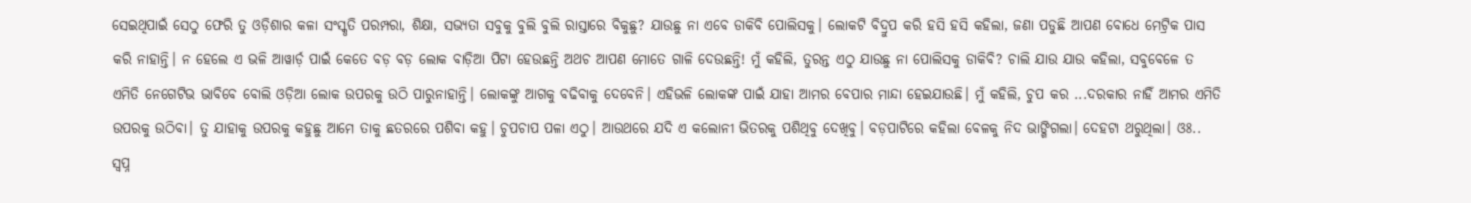ସେଇଥିପାଇଁ ସେଠୁ ଫେରି ତୁ ଓଡ଼ିଶାର କଳା ସଂସ୍କୃତି ପରମ୍ପରା, ଶିକ୍ଷା, ସଭ୍ୟତା ସବୁକୁ ବୁଲି ବୁଲି ରାସ୍ତାରେ ବିକୁଛୁ? ଯାଉଛୁ ନା ଏବେ ଡାକିବି ପୋଲିସକୁ। ଲୋକଟି ବିଦ୍ରୁପ କରି ହସି ହସି କହିଲା, ଜଣା ପଡୁଛି ଆପଣ ବୋଧେ ମେଟ୍ରିକ ପାସ କରି ନାହାନ୍ତି। ନ ହେଲେ ଏ ଭଳି ଆୱାର୍ଡ଼ ପାଇଁ କେତେ ବଡ଼ ବଡ଼ ଲୋକ ବାଡ଼ିଆ ପିଟା ହେଉଛନ୍ତି ଅଥଚ ଆପଣ ମୋତେ ଗାଳି ଦେଉଛନ୍ତି! ମୁଁ କହିଲି, ତୁରନ୍ତ ଏଠୁ ଯାଉଛୁ ନା ପୋଲିସକୁ ଡାକିବି? ଚାଲି ଯାଉ ଯାଉ କହିଲା, ସବୁବେଳେ ତ ଏମିତି ନେଗେଟିଭ ଭାବିବେ ବୋଲି ଓଡ଼ିଆ ଲୋକ ଉପରକୁ ଉଠି ପାରୁନାହାନ୍ତି। ଲୋକଙ୍କୁ ଆଗକୁ ବଢିବାକୁ ଦେବେନି। ଏହିଭଳି ଲୋକଙ୍କ ପାଇଁ ଯାହା ଆମର ବେପାର ମାନ୍ଦା ହେଇଯାଉଛି। ମୁଁ କହିଲି, ଚୁପ କର ...ଦରକାର ନାହିଁ ଆମର ଏମିତି ଉପରକୁ ଉଠିବା। ତୁ ଯାହାକୁ ଉପରକୁ କହୁଛୁ ଆମେ ତାକୁ ଛତରରେ ପଶିବା କହୁ। ଚୁପଚାପ ପଳା ଏଠୁ। ଆଉଥରେ ଯଦି ଏ କଲୋନୀ ଭିତରକୁ ପଶିଥିବୁ ଦେଖିବୁ। ବଡ଼ପାଟିରେ କହିଲା ବେଳକୁ ନିଦ ଭାଙ୍ଗିଗଲା। ଦେହଟା ଥରୁଥିଲା। ଓଃ.. ସ୍ବପ୍ନ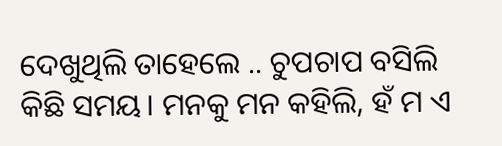ଦେଖୁଥିଲି ତାହେଲେ .. ଚୁପଚାପ ବସିଲି କିଛି ସମୟ। ମନକୁ ମନ କହିଲି, ହଁ ମ ଏ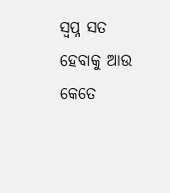ସ୍ବପ୍ନ ସତ ହେବାକୁ ଆଉ କେତେ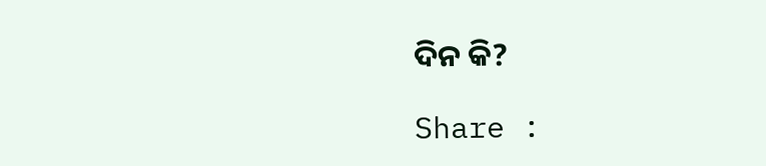ଦିନ କି?

Share :